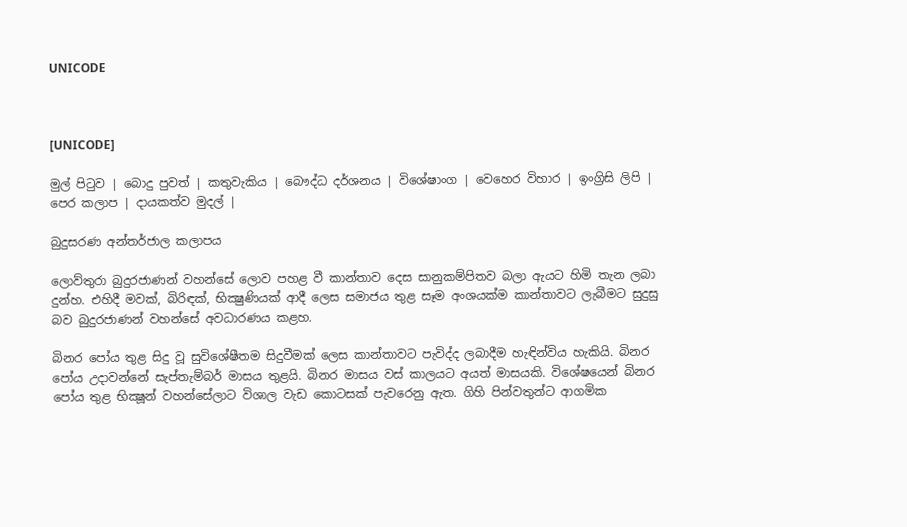UNICODE



[UNICODE]

මුල් පිටුව | බොදු පුවත් | කතුවැකිය | බෞද්ධ දර්ශනය | විශේෂාංග | වෙහෙර විහාර | ඉංග්‍රිසි ලිපි | පෙර කලාප | දායකත්ව මුදල් |

බුදුසරණ අන්තර්ජාල කලාපය

ලොව්තුරා බුදුරජාණන් වහන්සේ ලොව පහළ වී කාන්තාව දෙස සානුකම්පිතව බලා ඇයට හිමි තැන ලබා දුන්හ. එහිදී මවක්, බිරිඳක්, භික්‍ෂුණියක් ආදී ලෙස සමාජය තුළ සෑම අංශයක්ම කාන්තාවට ලැබීමට සුදුසු බව බුදුරජාණන් වහන්සේ අවධාරණය කළහ.

බිනර පෝය තුළ සිදු වූ සුවිශේෂීතම සිදුවීමක් ලෙස කාන්තාවට පැවිද්ද ලබාදීම හැඳින්විය හැකියි. බිනර පෝය උදාවන්නේ සැප්තැම්බර් මාසය තුළයි. බිනර මාසය වස් කාලයට අයත් මාසයකි. විශේෂයෙන් බිනර පෝය තුළ භික්‍ෂූන් වහන්සේලාට විශාල වැඩ කොටසක් පැවරෙනු ඇත. ගිහි පින්වතුන්ට ආගමික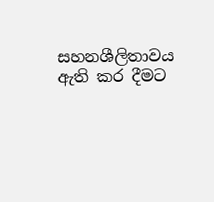සහනශීලිතාවය ඇති කර දීමට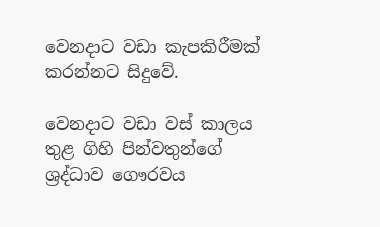වෙනදාට වඩා කැපකිරීමක් කරන්නට සිදුවේ.

වෙනදාට වඩා වස් කාලය තුළ ගිහි පින්වතුන්ගේ ශ්‍රද්ධාව ගෞරවය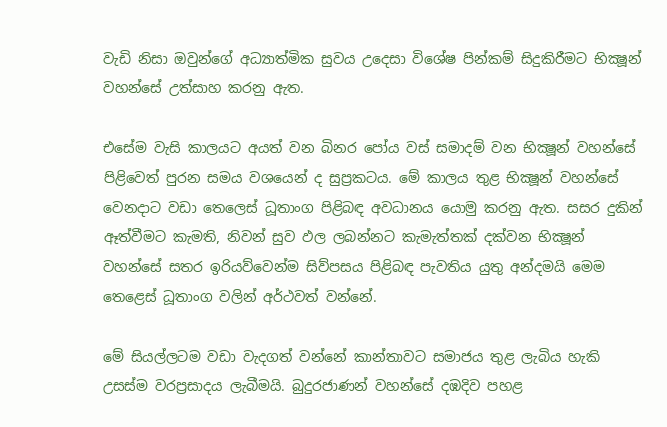වැඩි නිසා ඔවුන්ගේ අධ්‍යාත්මික සුවය උදෙසා විශේෂ පින්කම් සිදුකිරීමට භික්‍ෂූන් වහන්සේ උත්සාහ කරනු ඇත.

එසේම වැසි කාලයට අයත් වන බිනර පෝය වස් සමාදම් වන භික්‍ෂූන් වහන්සේ පිළිවෙත් පුරන සමය වශයෙන් ද සුප්‍රකටය. මේ කාලය තුළ භික්‍ෂූන් වහන්සේ වෙනදාට වඩා තෙලෙස් ධූතාංග පිළිබඳ අවධානය යොමු කරනු ඇත. සසර දුකින් ඈත්වීමට කැමති, නිවන් සුව ඵල ලබන්නට කැමැත්තක් දක්වන භික්‍ෂූන් වහන්සේ සතර ඉරියව්වෙන්ම සිව්පසය පිළිබඳ පැවතිය යුතු අන්දමයි මෙම තෙළෙස් ධූතාංග වලින් අර්ථවත් වන්නේ.

මේ සියල්ලටම වඩා වැදගත් වන්නේ කාන්තාවට සමාජය තුළ ලැබිය හැකි උසස්ම වරප්‍රසාදය ලැබීමයි. බුදුරජාණන් වහන්සේ දඹදිව පහළ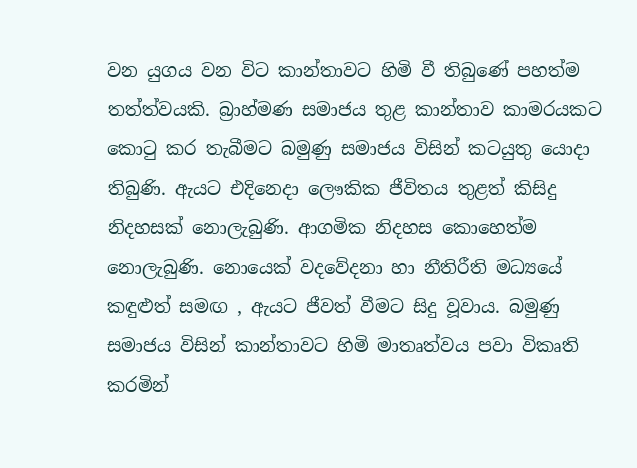වන යුගය වන විට කාන්තාවට හිමි වී තිබුණේ පහත්ම තත්ත්වයකි. බ්‍රාහ්මණ සමාජය තුළ කාන්තාව කාමරයකට කොටු කර තැබීමට බමුණු සමාජය විසින් කටයුතු යොදා තිබුණි. ඇයට එදිනෙදා ලෞකික ජීවිතය තුළත් කිසිදු නිදහසක් නොලැබුණි. ආගමික නිදහස කොහෙත්ම නොලැබුණි. නොයෙක් වදවේදනා හා නීතිරීති මධ්‍යයේ කඳුළුත් සමඟ , ඇයට ජීවත් වීමට සිදු වූවාය. බමුණු සමාජය විසින් කාන්තාවට හිමි මාතෘත්වය පවා විකෘති කරමින්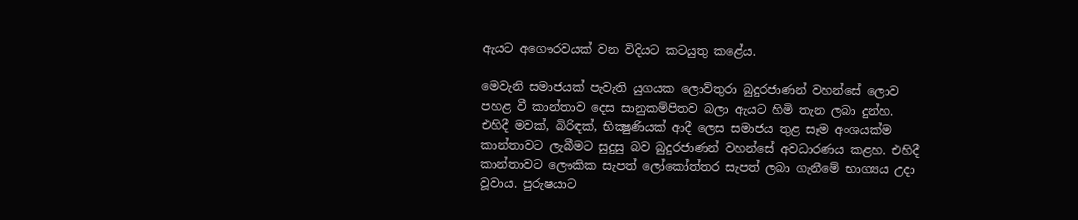ඇයට අගෞරවයක් වන විදියට කටයුතු කළේය.

මෙවැනි සමාජයක් පැවැති යුගයක ලොව්තුරා බුදුරජාණන් වහන්සේ ලොව පහළ වී කාන්තාව දෙස සානුකම්පිතව බලා ඇයට හිමි තැන ලබා දුන්හ. එහිදී මවක්, බිරිඳක්, භික්‍ෂුණියක් ආදී ලෙස සමාජය තුළ සෑම අංශයක්ම කාන්තාවට ලැබීමට සුදුසු බව බුදුරජාණන් වහන්සේ අවධාරණය කළහ. එහිදී කාන්තාවට ලෞකික සැපත් ලෝකෝත්තර සැපත් ලබා ගැනීමේ භාග්‍යය උදා වූවාය. පුරුෂයාට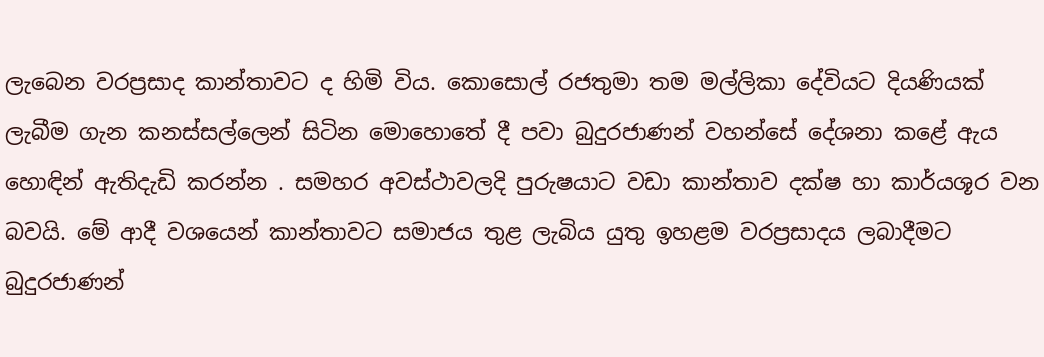ලැබෙන වරප්‍රසාද කාන්තාවට ද හිමි විය. කොසොල් රජතුමා තම මල්ලිකා දේවියට දියණියක් ලැබීම ගැන කනස්සල්ලෙන් සිටින මොහොතේ දී පවා බුදුරජාණන් වහන්සේ දේශනා කළේ ඇය හොඳින් ඇතිදැඩි කරන්න . සමහර අවස්ථාවලදි පුරුෂයාට වඩා කාන්තාව දක්ෂ හා කාර්යශූර වන බවයි. මේ ආදී වශයෙන් කාන්තාවට සමාජය තුළ ලැබිය යුතු ඉහළම වරප්‍රසාදය ලබාදීමට බුදුරජාණන්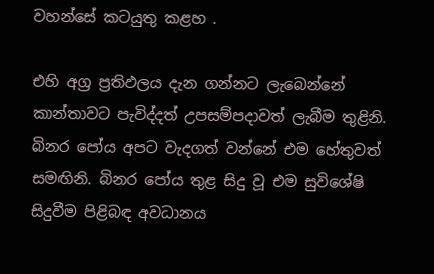වහන්සේ කටයුතු කළහ .

එහි අග්‍ර ප්‍රතිඵලය දැන ගන්නට ලැබෙන්නේ කාන්තාවට පැවිද්දත් උපසම්පදාවත් ලැබීම තුළිනි. බිනර පෝය අපට වැදගත් වන්නේ එම හේතුවත් සමඟිනි. බිනර පෝය තුළ සිදු වූ එම සුවිශේෂි සිදුවීම පිළිබඳ අවධානය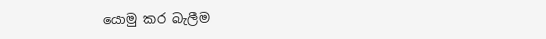යොමු කර බැලීම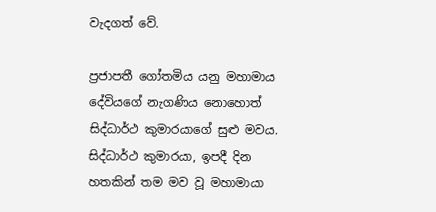වැදගත් වේ.

ප්‍රජාපතී ගෝතමිය යනු මහාමාය දේවියගේ නැගණිය නොහොත් සිද්ධාර්ථ කුමාරයාගේ සුළු මවය. සිද්ධාර්ථ කුමාරයා, ඉපදී දින හතකින් තම මව වූ මහාමායා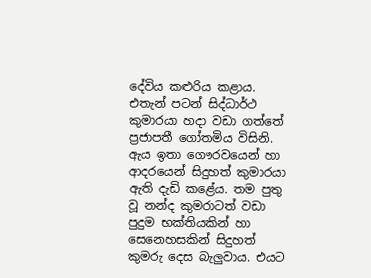දේවිය කළුරිය කළාය. එතැන් පටන් සිද්ධාර්ථ කුමාරයා හදා වඩා ගත්තේ ප්‍රජාපතී ගෝතමිය විසිනි. ඇය ඉතා ගෞරවයෙන් හා ආදරයෙන් සිදුහත් කුමාරයා ඇති දැඩි කළේය. තම පුතු වූ නන්ද කුමරාටත් වඩා පුදුම භක්තියකින් හා සෙනෙහසකින් සිදුහත් කුමරු දෙස බැලුවාය. එයට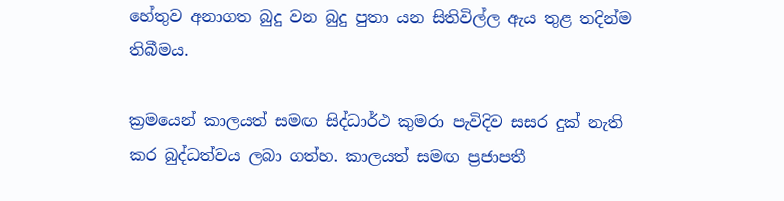හේතුව අනාගත බුදු වන බුදු පුතා යන සිතිවිල්ල ඇය තුළ තදින්ම තිබීමය.

ක්‍රමයෙන් කාලයත් සමඟ සිද්ධාර්ථ කුමරා පැවිදිව සසර දුක් නැති කර බුද්ධත්වය ලබා ගත්හ. කාලයත් සමඟ ප්‍රජාපතී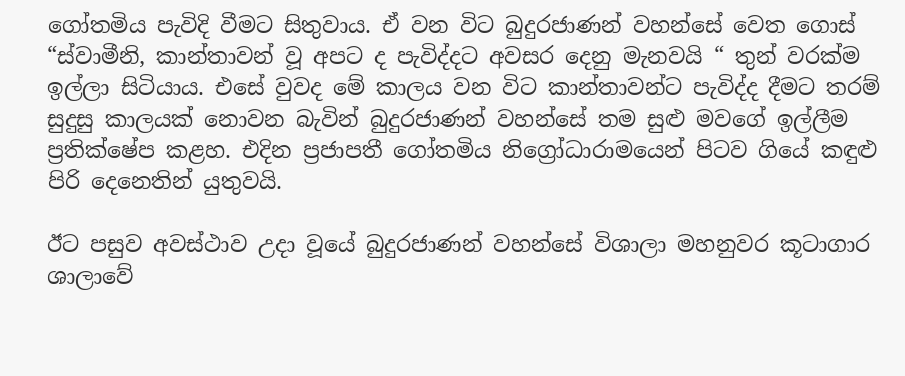ගෝතමිය පැවිදි වීමට සිතුවාය. ඒ වන විට බුදුරජාණන් වහන්සේ වෙත ගොස් “ස්වාමීනි, කාන්තාවන් වූ අපට ද පැවිද්දට අවසර දෙනු මැනවයි “ තුන් වරක්ම ඉල්ලා සිටියාය. එසේ වුවද මේ කාලය වන විට කාන්තාවන්ට පැවිද්ද දීමට තරම් සුදුසු කාලයක් නොවන බැවින් බුදුරජාණන් වහන්සේ තම සුළු මවගේ ඉල්ලීම ප්‍රතික්ෂේප කළහ. එදින ප්‍රජාපතී ගෝතමිය නිග්‍රෝධාරාමයෙන් පිටව ගියේ කඳුළු පිරි දෙනෙතින් යුතුවයි.

ඊට පසුව අවස්ථාව උදා වූයේ බුදුරජාණන් වහන්සේ විශාලා මහනුවර කූටාගාර ශාලාවේ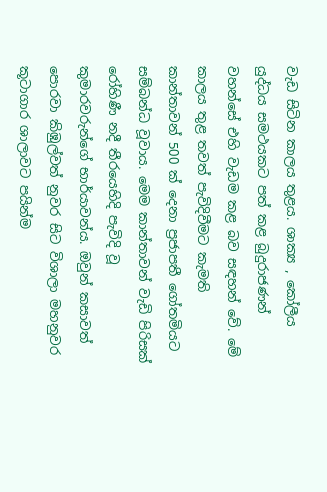වැඩ සිටින කාලය තුළය. ශාක්‍ය , කෝලීය යුද්ධය සමථයකට පත් කළ බුදුරාජණන් වහන්සේ එහි වැඩම කළ බව සඳහන් වේ. මේ කාලය තුළ තවත් පැවිදිවීමට කැමති කාන්තාවන් 500 ක් දෙනා ප්‍රජාපතී ගෝතමියට සම්බන්ධ වූවාය. මෙම කාන්තාවන් වැඩි පිරිසක් රෝහිණී නදී තීරයෙහිදි පැවිදි වූ කුමාරවරුන්ගේ භාර්යාවන්ය. ඔවුන් කසාවත් පොරවා කිඹුල්වත් නුවර සිට විශාලා මහනුවර කූටාගාර ශාලාවට පයින්ම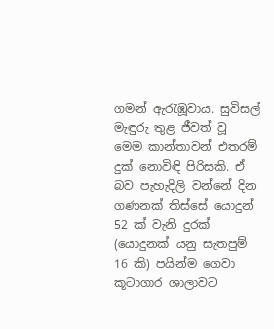ගමන් ඇරැඹූවාය. සුවිසල් මැඳුරු තුළ ජීවත් වූ මෙම කාන්තාවන් එතරම් දුක් නොවිඳි පිරිසකි. ඒ බව පැහැදිලි වන්නේ දින ගණනක් තිස්සේ යොදුන් 52 ක් වැනි දුරක් (යොදුනක් යනු සැතපුම් 16 කි) පයින්ම ගෙවා කූටාගාර ශාලාවට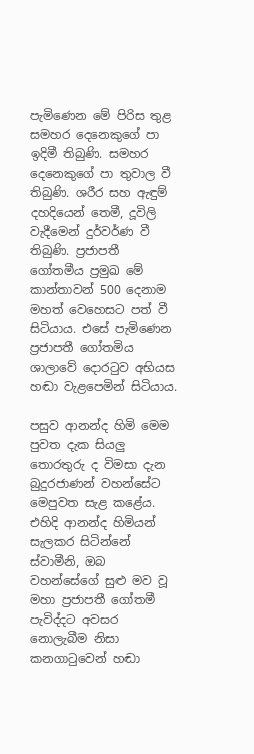පැමිණෙන මේ පිරිස තුළ සමහර දෙනෙකුගේ පා ඉදිමී තිබුණි. සමහර දෙනෙකුගේ පා තුවාල වී තිබුණි. ශරීර සහ ඇඳුම් දහදියෙන් තෙමී, දූවිලි වැදීමෙන් දුර්වර්ණ වී තිබුණි. ප්‍රජාපතී ගෝතමීය ප්‍රමුඛ මේ කාන්තාවන් 500 දෙනාම මහත් වෙහෙසට පත් වී සිටියාය. එසේ පැමිණෙන ප්‍රජාපතී ගෝතමිය ශාලාවේ දොරටුව අභියස හඬා වැළපෙමින් සිටියාය.

පසුව ආනන්ද හිමි මෙම පුවත දැක සියලු තොරතුරු ද විමසා දැන බුදුරජාණන් වහන්සේට මෙපුවත සැළ කළේය. එහිදි ආනන්ද හිමියන් සැලකර සිටින්නේ ස්වාමීනි, ඔබ වහන්සේගේ සුළු මව වූ මහා ප්‍රජාපතී ගෝතමී පැවිද්දට අවසර නොලැබීම නිසා කනගාටුවෙන් හඬා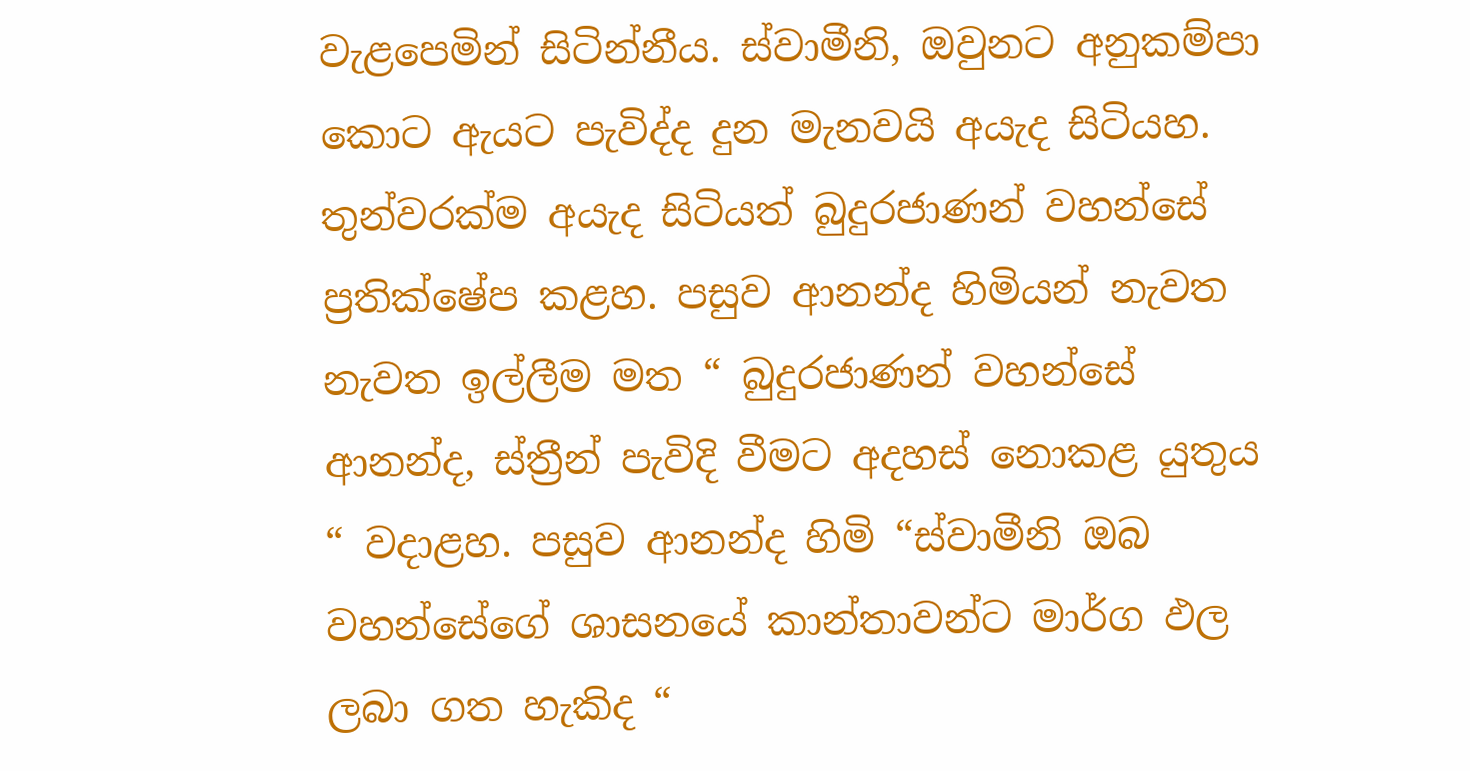වැළපෙමින් සිටින්නීය. ස්වාමීනි, ඔවුනට අනුකම්පා කොට ඇයට පැවිද්ද දුන මැනවයි අයැද සිටියහ. තුන්වරක්ම අයැද සිටියත් බුදුරජාණන් වහන්සේ ප්‍රතික්ෂේප කළහ. පසුව ආනන්ද හිමියන් නැවත නැවත ඉල්ලීම මත “ බුදුරජාණන් වහන්සේ ආනන්ද, ස්ත්‍රීන් පැවිදි වීමට අදහස් නොකළ යුතුය “ වදාළහ. පසුව ආනන්ද හිමි “ස්වාමීනි ඔබ වහන්සේගේ ශාසනයේ කාන්තාවන්ට මාර්ග ඵල ලබා ගත හැකිද “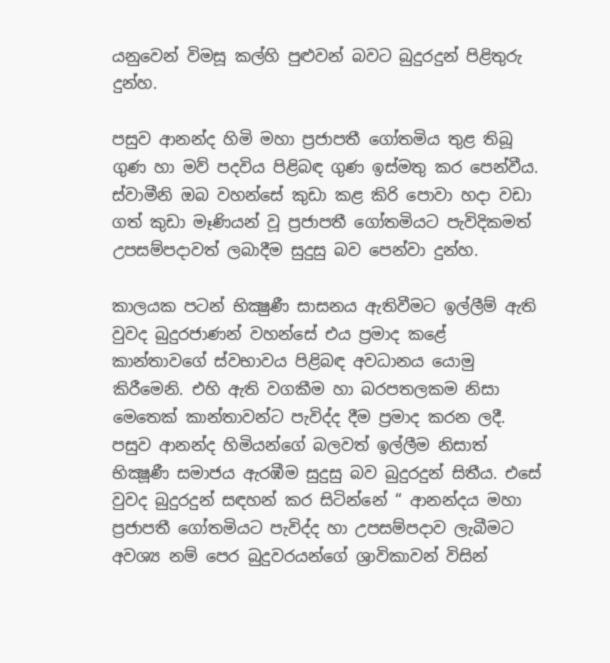යනුවෙන් විමසූ කල්හි පුළුවන් බවට බුදුරදුන් පිළිතුරු දුන්හ.

පසුව ආනන්ද හිමි මහා ප්‍රජාපතී ගෝතමිය තුළ තිබූ ගුණ හා මව් පදවිය පිළිබඳ ගුණ ඉස්මතු කර පෙන්වීය. ස්වාමීනි ඔබ වහන්සේ කුඩා කළ කිරි පොවා හදා වඩා ගත් කුඩා මෑණියන් වූ ප්‍රජාපතී ගෝතමියට පැවිදිකමත් උපසම්පදාවත් ලබාදීම සුදුසු බව පෙන්වා දුන්හ.

කාලයක පටන් භික්‍ෂුණී සාසනය ඇතිවීමට ඉල්ලීම් ඇති වුවද බුදුරජාණන් වහන්සේ එය ප්‍රමාද කළේ කාන්තාවගේ ස්වභාවය පිළිබඳ අවධානය යොමු කිරීමෙනි. එහි ඇති වගකීම හා බරපතලකම නිසා මෙතෙක් කාන්තාවන්ට පැවිද්ද දීම ප්‍රමාද කරන ලදී. පසුව ආනන්ද හිමියන්ගේ බලවත් ඉල්ලීම නිසාත් භික්‍ෂූණී සමාජය ඇරඹීම සුදුසු බව බුදුරදුන් සිතීය. එසේ වුවද බුදුරදුන් සඳහන් කර සිටින්නේ “ ආනන්දය මහා ප්‍රජාපතී ගෝතමියට පැවිද්ද හා උපසම්පදාව ලැබීමට අවශ්‍ය නම් පෙර බුදුවරයන්ගේ ශ්‍රාවිකාවන් විසින්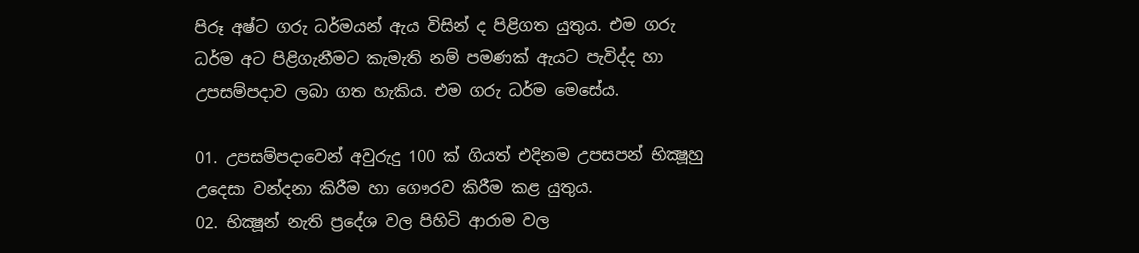පිරූ අෂ්ට ගරු ධර්මයන් ඇය විසින් ද පිළිගත යුතුය. එම ගරු ධර්ම අට පිළිගැනීමට කැමැති නම් පමණක් ඇයට පැවිද්ද හා උපසම්පදාව ලබා ගත හැකිය. එම ගරු ධර්ම මෙසේය.

01. උපසම්පදාවෙන් අවුරුදු 100 ක් ගියත් එදිනම උපසපන් භික්‍ෂූහු උදෙසා වන්දනා කිරීම හා ගෞරව කිරීම කළ යුතුය.
02. භික්‍ෂූන් නැති ප්‍රදේශ වල පිහිටි ආරාම වල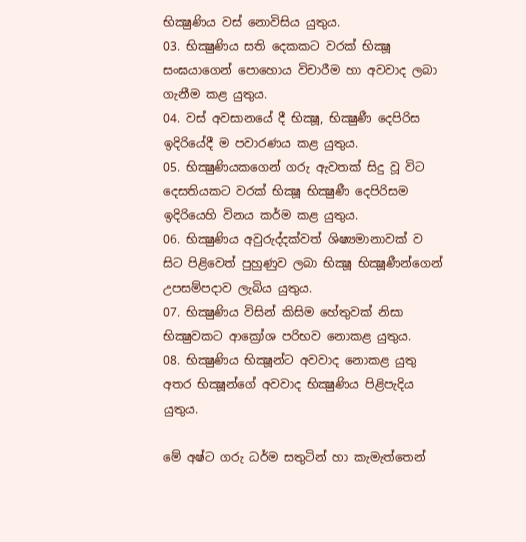භික්‍ෂුණිය වස් නොවිසිය යුතුය.
03. භික්‍ෂුණිය සති දෙකකට වරක් භික්‍ෂූ සංඝයාගෙන් පොහොය විචාරීම හා අවවාද ලබා ගැනීම කළ යුතුය.
04. වස් අවසානයේ දී භික්‍ෂූ, භික්‍ෂුණී දෙපිරිස ඉදිරියේදී ම පවාරණය කළ යුතුය.
05. භික්‍ෂුණියකගෙන් ගරු ඇවතක් සිදු වූ විට දෙසතියකට වරක් භික්‍ෂූ භික්‍ෂුණී දෙපිරිසම ඉදිරියෙහි විනය කර්ම කළ යුතුය.
06. භික්‍ෂුණිය අවුරුද්දක්වත් ශිෂ්‍යමානාවක් ව සිට පිළිවෙත් පුහුණුව ලබා භික්‍ෂූ භික්‍ෂූණීන්ගෙන් උපසම්පදාව ලැබිය යුතුය.
07. භික්‍ෂුණිය විසින් කිසිම හේතුවක් නිසා භික්‍ෂුවකට ආක්‍රෝශ පරිභව නොකළ යුතුය.
08. භික්‍ෂුණිය භික්‍ෂූන්ට අවවාද නොකළ යුතු අතර භික්‍ෂූන්ගේ අවවාද භික්‍ෂුණිය පිළිපැදිය යුතුය.

මේ අෂ්ට ගරු ධර්ම සතුටින් හා කැමැත්තෙන්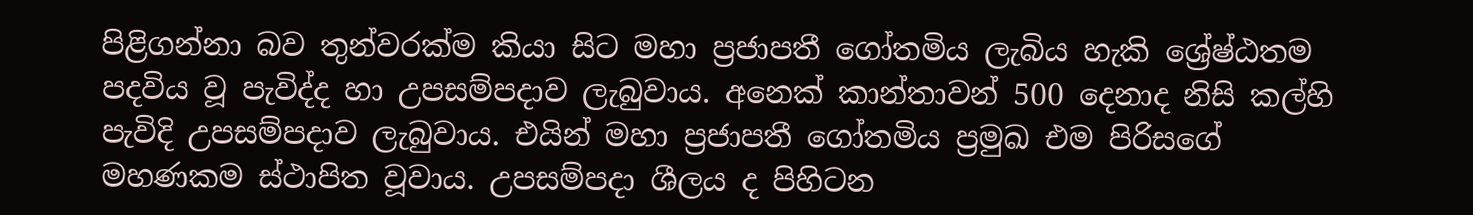පිළිගන්නා බව තුන්වරක්ම කියා සිට මහා ප්‍රජාපතී ගෝතමිය ලැබිය හැකි ශ්‍රේෂ්ඨතම පදවිය වූ පැවිද්ද හා උපසම්පදාව ලැබුවාය. අනෙක් කාන්තාවන් 500 දෙනාද නිසි කල්හි පැවිදි උපසම්පදාව ලැබුවාය. එයින් මහා ප්‍රජාපතී ගෝතමිය ප්‍රමුඛ එම පිරිසගේ මහණකම ස්ථාපිත වූවාය. උපසම්පදා ශීලය ද පිහිටන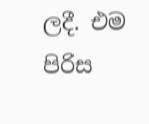ලදී. එම පිරිස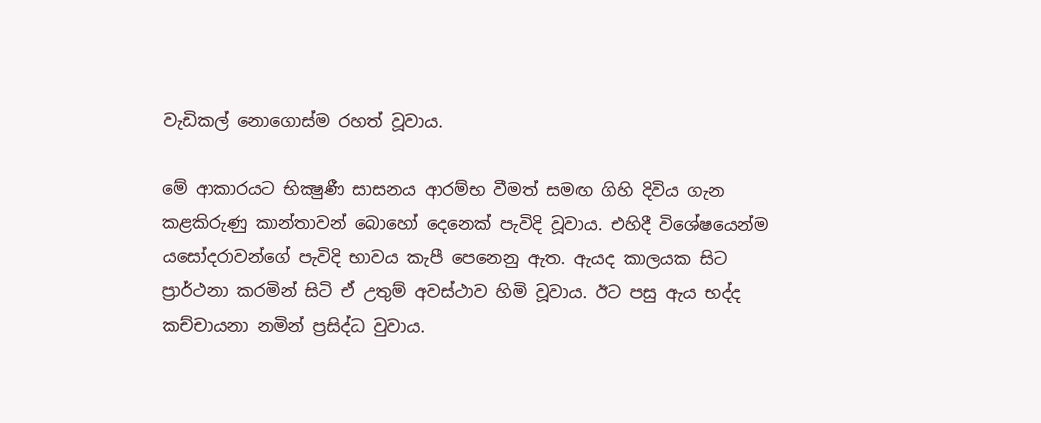වැඩිකල් නොගොස්ම රහත් වූවාය.

මේ ආකාරයට භික්‍ෂුණී සාසනය ආරම්භ වීමත් සමඟ ගිහි දිවිය ගැන කළකිරුණු කාන්තාවන් බොහෝ දෙනෙක් පැවිදි වූවාය. එහිදී විශේෂයෙන්ම යසෝදරාවන්ගේ පැවිදි භාවය කැපී පෙනෙනු ඇත. ඇයද කාලයක සිට ප්‍රාර්ථනා කරමින් සිටි ඒ උතුම් අවස්ථාව හිමි වූවාය. ඊට පසු ඇය භද්ද කච්චායනා නමින් ප්‍රසිද්ධ වුවාය.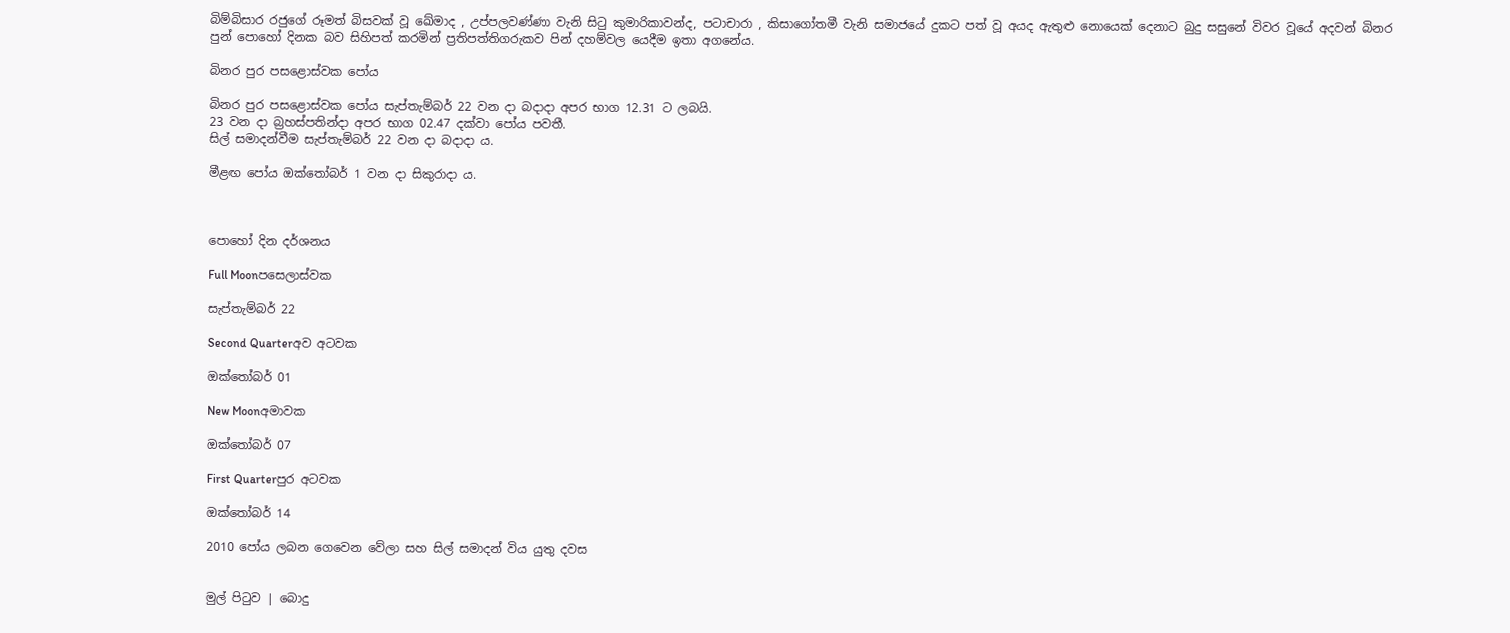බිම්බිසාර රජුගේ රූමත් බිසවක් වූ ඛේමාද , උප්පලවණ්ණා වැනි සිටු කුමාරිකාවන්ද, පටාචාරා , කිසාගෝතමී වැනි සමාජයේ දුකට පත් වූ අයද ඇතුළු නොයෙක් දෙනාට බුදු සසුනේ විවර වූයේ අදවන් බිනර පුන් පොහෝ දිනක බව සිහිපත් කරමින් ප්‍රතිපත්තිගරුකව පින් දහම්වල යෙදීම ඉතා අගනේය.

බිනර පුර පසළොස්වක පෝය

බිනර පුර පසළොස්වක පෝය සැප්තැම්බර් 22 වන දා බදාදා අපර භාග 12.31 ට ලබයි.
23 වන දා බ්‍රහස්පතින්දා අපර භාග 02.47 දක්වා පෝය පවතී.
සිල් සමාදන්වීම සැප්තැම්බර් 22 වන දා බදාදා ය.

මීළඟ පෝය ඔක්තෝබර් 1 වන දා සිකුරාදා ය.



පොහෝ දින දර්ශනය

Full Moonපසෙලාස්වක

සැප්තැම්බර් 22

Second Quarterඅව අටවක

ඔක්තෝබර් 01

New Moonඅමාවක

ඔක්තෝබර් 07

First Quarterපුර අටවක

ඔක්තෝබර් 14

2010 පෝය ලබන ගෙවෙන වේලා සහ සිල් සමාදන් විය යුතු දවස


මුල් පිටුව | බොදු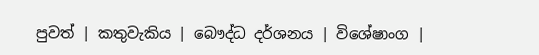පුවත් | කතුවැකිය | බෞද්ධ දර්ශනය | විශේෂාංග |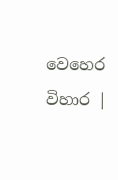වෙහෙර විහාර |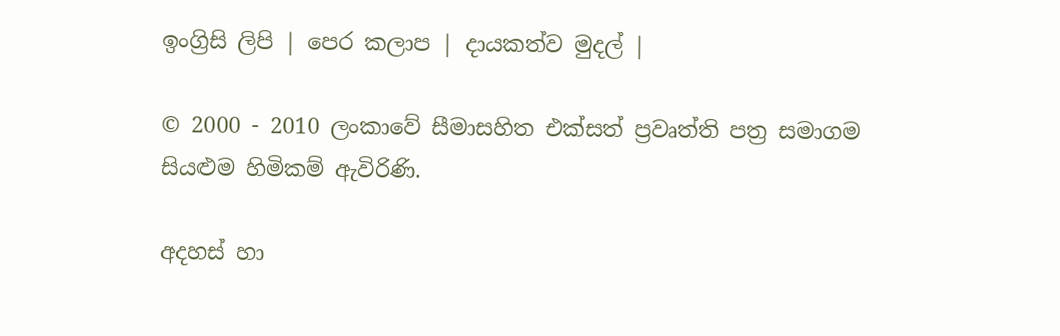ඉංග්‍රිසි ලිපි | පෙර කලාප | දායකත්ව මුදල් |

© 2000 - 2010 ලංකාවේ සීමාසහිත එක්සත් ප්‍රවෘත්ති පත්‍ර සමාගම
සියළුම හිමිකම් ඇවිරිණි.

අදහස් හා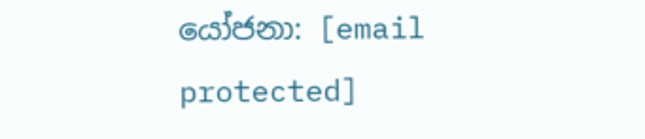යෝජනා: [email protected]